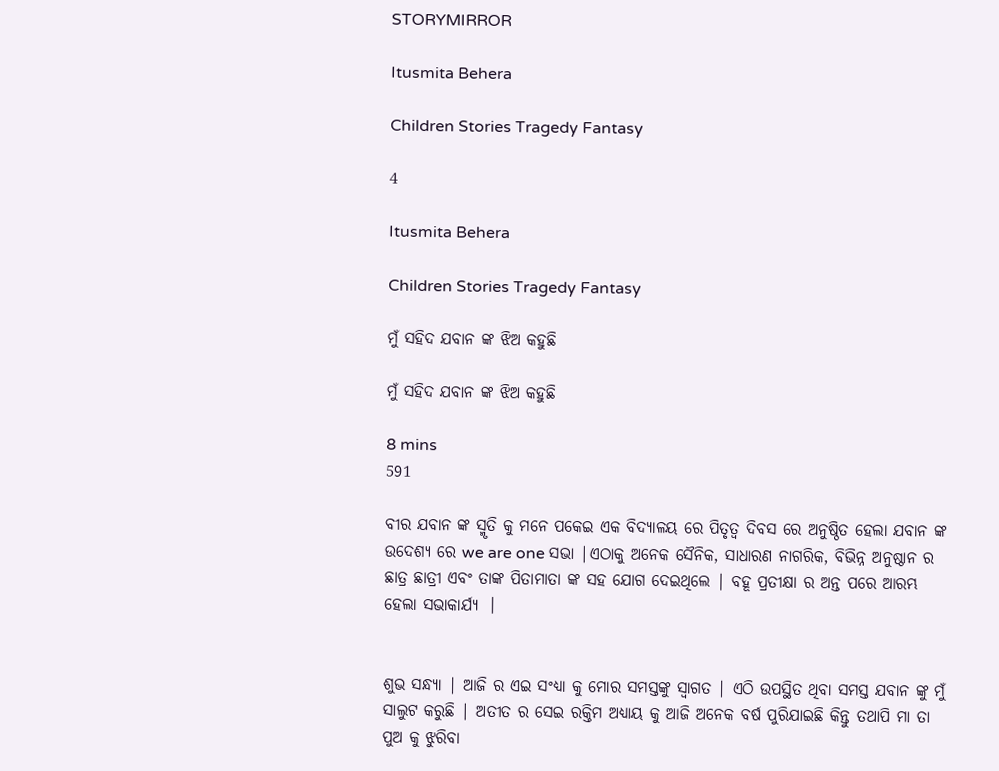STORYMIRROR

Itusmita Behera

Children Stories Tragedy Fantasy

4

Itusmita Behera

Children Stories Tragedy Fantasy

ମୁଁ ସହିଦ ଯବାନ ଙ୍କ ଝିଅ କହୁଛି

ମୁଁ ସହିଦ ଯବାନ ଙ୍କ ଝିଅ କହୁଛି

8 mins
591

ବୀର ଯବାନ ଙ୍କ ସ୍ମୃତି କୁ ମନେ ପକେଇ ଏକ ବିଦ୍ୟାଳୟ ରେ ପିତୃତ୍ୱ ଦିବସ ରେ ଅନୁଷ୍ଠିତ ହେଲା ଯବାନ ଙ୍କ ଉଦେଶ୍ୟ ରେ we are one ସଭା |ଏଠାକୁ ଅନେକ ସୈନିକ, ସାଧାରଣ ନାଗରିକ, ବିଭିନ୍ନ ଅନୁଷ୍ଠାନ ର ଛାତ୍ର ଛାତ୍ରୀ ଏବଂ ତାଙ୍କ ପିତାମାତା ଙ୍କ ସହ ଯୋଗ ଦେଇଥିଲେ | ବହୂ ପ୍ରତୀକ୍ଷା ର ଅନ୍ତ ପରେ ଆରମ୍ଭ ହେଲା ସଭାକାର୍ଯ୍ୟ  ।


ଶୁଭ ସନ୍ଧ୍ୟା | ଆଜି ର ଏଇ ସଂଧ୍ୟା କୁ ମୋର ସମସ୍ତଙ୍କୁ ସ୍ୱାଗତ | ଏଠି ଉପସ୍ଥିତ ଥିବା ସମସ୍ତ ଯବାନ ଙ୍କୁ ମୁଁ ସାଲୁଟ କରୁଛି | ଅତୀତ ର ସେଇ ରକ୍ତିମ ଅଧ୍ୟାୟ କୁ ଆଜି ଅନେକ ବର୍ଷ ପୁରିଯାଇଛି କିନ୍ତୁ ତଥାପି ମା ତା ପୁଅ କୁ ଝୁରିବା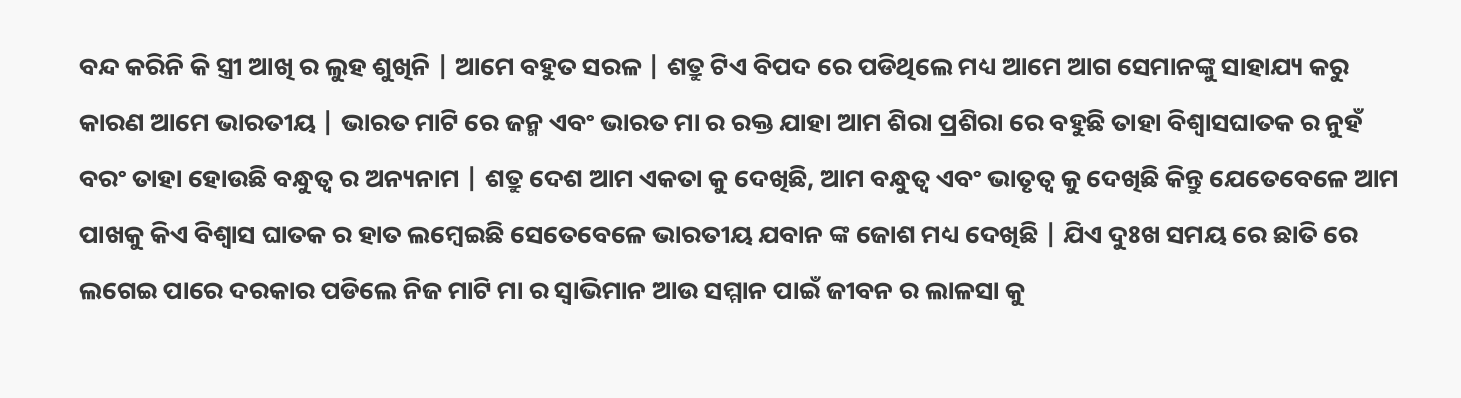ବନ୍ଦ କରିନି କି ସ୍ତ୍ରୀ ଆଖି ର ଲୁହ ଶୁଖିନି | ଆମେ ବହୁତ ସରଳ | ଶତ୍ରୁ ଟିଏ ବିପଦ ରେ ପଡିଥିଲେ ମଧ୍ୟ ଆମେ ଆଗ ସେମାନଙ୍କୁ ସାହାଯ୍ୟ କରୁ କାରଣ ଆମେ ଭାରତୀୟ | ଭାରତ ମାଟି ରେ ଜନ୍ମ ଏବଂ ଭାରତ ମା ର ରକ୍ତ ଯାହା ଆମ ଶିରା ପ୍ରଶିରା ରେ ବହୁଛି ତାହା ବିଶ୍ୱାସଘାତକ ର ନୁହଁ ବରଂ ତାହା ହୋଉଛି ବନ୍ଧୁତ୍ୱ ର ଅନ୍ୟନାମ | ଶତ୍ରୁ ଦେଶ ଆମ ଏକତା କୁ ଦେଖିଛି, ଆମ ବନ୍ଧୁତ୍ବ ଏବଂ ଭାତୃତ୍ୱ କୁ ଦେଖିଛି କିନ୍ତୁ ଯେତେବେଳେ ଆମ ପାଖକୁ କିଏ ବିଶ୍ୱାସ ଘାତକ ର ହାତ ଲମ୍ବେଇଛି ସେତେବେଳେ ଭାରତୀୟ ଯବାନ ଙ୍କ ଜୋଶ ମଧ୍ୟ ଦେଖିଛି | ଯିଏ ଦୁଃଖ ସମୟ ରେ ଛାତି ରେ ଲଗେଇ ପାରେ ଦରକାର ପଡିଲେ ନିଜ ମାଟି ମା ର ସ୍ୱାଭିମାନ ଆଉ ସମ୍ମାନ ପାଇଁ ଜୀବନ ର ଲାଳସା କୁ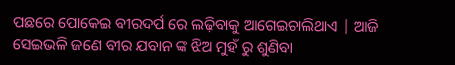ପଛରେ ପୋକେଇ ବୀରଦର୍ପ ରେ ଲଢ଼ିବାକୁ ଆଗେଇଚାଲିଥାଏ | ଆଜି ସେଇଭଳି ଜଣେ ବୀର ଯବାନ ଙ୍କ ଝିଅ ମୁହଁ ରୁ ଶୁଣିବା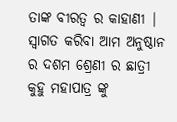ତାଙ୍କ ବୀରତ୍ୱ ର କାହାଣୀ | ସ୍ୱାଗତ କରିବା ଆମ ଅନୁଷ୍ଠାନ ର ଦଶମ ଶ୍ରେଣୀ ର ଛାତ୍ରୀ କୁହୁ ମହାପାତ୍ର ଙ୍କୁ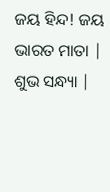ଜୟ ହିନ୍ଦ! ଜୟ ଭାରତ ମାତା | ଶୁଭ ସନ୍ଧ୍ୟା |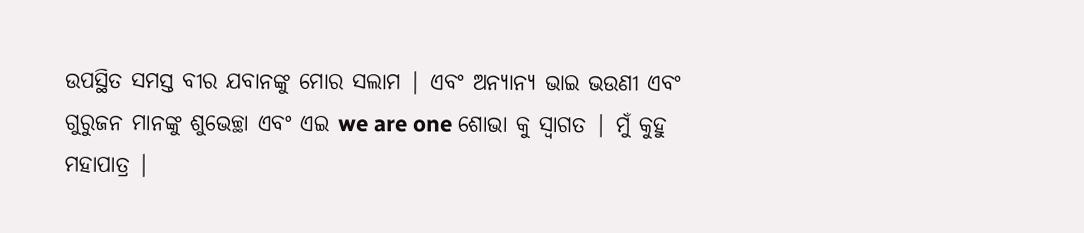ଉପସ୍ଥିତ ସମସ୍ତ ବୀର ଯବାନଙ୍କୁ ମୋର ସଲାମ | ଏବଂ ଅନ୍ୟାନ୍ୟ ଭାଇ ଭଉଣୀ ଏବଂ ଗୁରୁଜନ ମାନଙ୍କୁ ଶୁଭେଚ୍ଛା ଏବଂ ଏଇ we are one ଶୋଭା କୁ ସ୍ୱାଗତ | ମୁଁ କୁହୁ ମହାପାତ୍ର |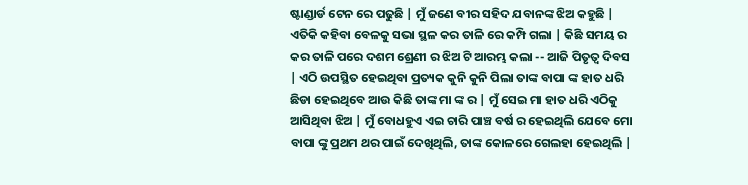ଷ୍ଟାଣ୍ଡାର୍ଡ ଟେନ ରେ ପଢୁଛି | ମୁଁ ଜଣେ ବୀର ସହିଦ ଯବାନଙ୍କ ଝିଅ କହୁଛି | ଏତିକି କହିବା ବେଳକୁ ସଭା ସ୍ଥଳ କର ତାଳି ରେ କମ୍ପି ଗଲା | କିଛି ସମୟ ର କର ତାଳି ପରେ ଦଶମ ଶ୍ରେଣୀ ର ଝିଅ ଟି ଆରମ୍ଭ କଲା -- ଆଜି ପିତୃତ୍ୱ ଦିବସ | ଏଠି ଉପସ୍ଥିତ ହେଇଥିବା ପ୍ରତ୍ୟକ କୁନି କୁନି ପିଲା ତାଙ୍କ ବାପା ଙ୍କ ହାତ ଧରି ଛିଡା ହେଇଥିବେ ଆଉ କିଛି ତାଙ୍କ ମା ଙ୍କ ର | ମୁଁ ସେଇ ମା ହାତ ଧରି ଏଠିକୁ ଆସିଥିବା ଝିଅ | ମୁଁ ବୋଧହୁଏ ଏଇ ଚାରି ପାଞ୍ଚ ବର୍ଷ ର ହେଇଥିଲି ଯେବେ ମୋ ବାପା ଙ୍କୁ ପ୍ରଥମ ଥର ପାଇଁ ଦେଖିଥିଲି, ତାଙ୍କ କୋଳରେ ଗେଲହା ହେଇଥିଲି |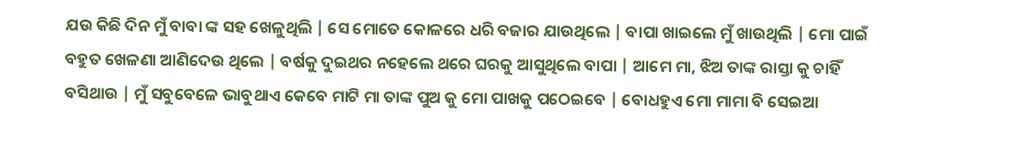ଯଉ କିଛି ଦିନ ମୁଁ ବାବା ଙ୍କ ସହ ଖେଳୁଥିଲି | ସେ ମୋତେ କୋଳରେ ଧରି ବଜାର ଯାଉଥିଲେ | ବାପା ଖାଇଲେ ମୁଁ ଖାଉଥିଲି | ମୋ ପାଇଁ ବହୁତ ଖେଳଣା ଆଣିଦେଉ ଥିଲେ | ବର୍ଷକୁ ଦୁଇଥର ନହେଲେ ଥରେ ଘରକୁ ଆସୁଥିଲେ ବାପା | ଆମେ ମା, ଝିଅ ତାଙ୍କ ରାସ୍ତା କୁ ଚାହିଁ ବସିଥାଉ | ମୁଁ ସବୁବେଳେ ଭାବୁଥାଏ କେବେ ମାଟି ମା ତାଙ୍କ ପୁଅ କୁ ମୋ ପାଖକୁ ପଠେଇବେ | ବୋଧହୁଏ ମୋ ମାମା ବି ସେଇଆ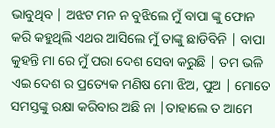ଭାବୁଥିବ | ଅଝଟ ମନ ନ ବୁଝିଲେ ମୁଁ ବାପା ଙ୍କୁ ଫୋନ କରି କହୁଥିଲି ଏଥର ଆସିଲେ ମୁଁ ତାଙ୍କୁ ଛାଡିବିନି | ବାପା କୁହନ୍ତି ମା ରେ ମୁଁ ପରା ଦେଶ ସେବା କରୁଛି | ତମ ଭଳି ଏଇ ଦେଶ ର ପ୍ରତ୍ୟେକ ମଣିଷ ମୋ ଝିଅ, ପୁଅ | ମୋତେ ସମସ୍ତଙ୍କୁ ରକ୍ଷା କରିବାର ଅଛି ନା |ତାହାଲେ ତ ଆମେ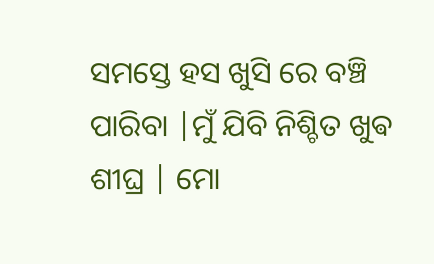ସମସ୍ତେ ହସ ଖୁସି ରେ ବଞ୍ଚି ପାରିବା |ମୁଁ ଯିବି ନିଶ୍ଚିତ ଖୁଵ ଶୀଘ୍ର | ମୋ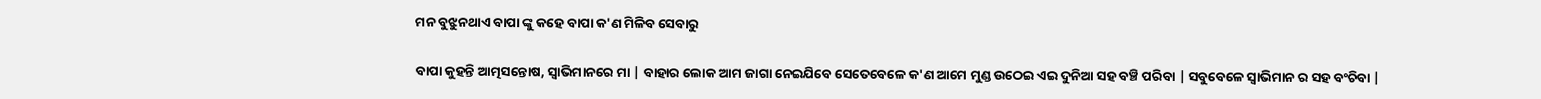ମନ ବୁଝୁନଥାଏ ବାପା ଙ୍କୁ କହେ ବାପା କ'ଣ ମିଳିବ ସେବାରୁ

ବାପା କୁହନ୍ତି ଆତ୍ମସନ୍ତୋଷ, ସ୍ୱାଭିମାନରେ ମା | ବାହାର ଲୋକ ଆମ ଜାଗା ନେଇଯିବେ ସେତେବେଳେ କ'ଣ ଆମେ ମୁଣ୍ଡ ଉଠେଇ ଏଇ ଦୁନିଆ ସହ ବଞ୍ଚି ପରିବା | ସବୁବେଳେ ସ୍ୱାଭିମାନ ର ସହ ବଂଚିବା |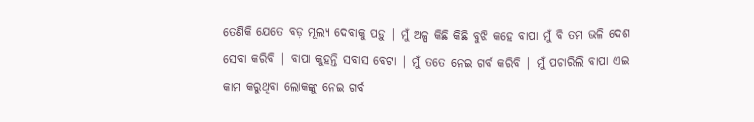ତେଣିକି ଯେତେ ବଡ଼ ମୂଲ୍ୟ ଦେବାକୁ ପଡ଼ୁ | ମୁଁ ଅଳ୍ପ କିଛି କିଛି ବୁଝି କହେ ବାପା ମୁଁ ବି ତମ ଭଳି ଦେଶ ସେବା କରିବି | ବାପା କୁହନ୍ତି ସବାସ ବେଟା | ମୁଁ ତତେ ନେଇ ଗର୍ବ କରିବି | ମୁଁ ପଚାରିଲି ବାପା ଏଇ କାମ କରୁଥିବା ଲୋକଙ୍କୁ ନେଇ ଗର୍ବ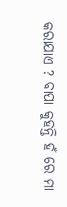କରାଯାଏ ? ବାପା କୁହନ୍ତି ହଁ ରେ ମା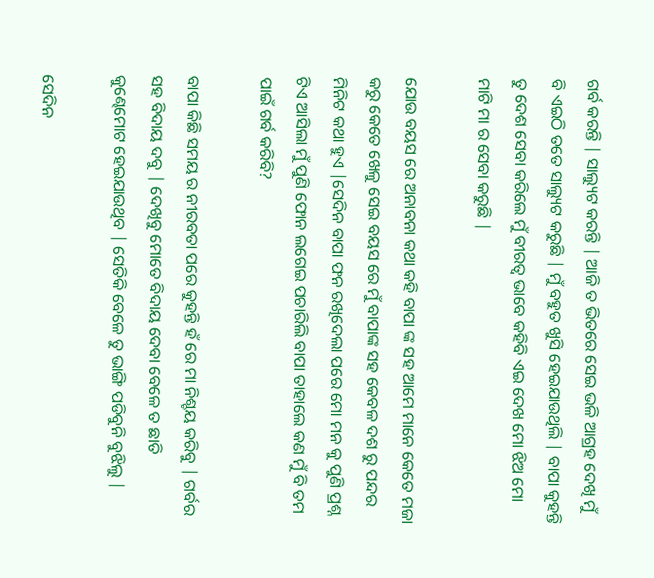ଗର୍ବ କରନ୍ତି | ସାଲ୍ୟୁଟ କରନ୍ତି | ଆଜି ତ ଭିତରେ ସେଇ ଭଳି ଆଗ୍ରହ ଦେଖି ମୁଁ ବି ଏଇଠି ତତେ ସାଲ୍ୟୁଟ କରୁଛି | ମୁଁ ବହୁତ ଖୁସି ହେଇଯାଉଥିଲି | ବାପା କୁହନ୍ତି ତୁ ଦେଶ ସେବା କରିଲେ ମୁଁ ବୀରତ୍ୱ ଭାବେ କହିବି ଏଇ ଦେଖ ମୋ ଝିଅ ମୋ ମାଟି ମା ର ସେବା କରୁଛି |

ଯୋଉ ବୟସ ରେ ଅନାବନା କଥା କହି ବାପା ଙ୍କ ସହ ଆମେ ମାନେ କେତେ ମଜା କରୁ କେତେ ଖେଳୁ ସେଇ ବୟସ ରେ ମୁଁ ବାପାଙ୍କ ସହ କେବଳ ଦଶ ରୁ ପନ୍ଦର ମିନିଟ କଥା ହୁଏ |ସେଦିନ ବାପା ଫନ ରଖିଦେଲା ପରେ ମୋ ମନ କୁ ପୁଣି ପ୍ରଶ୍ନ ଟିଏ ଆସିଲା ମୁଁ ପୁଣି ଫୋନ ଲଗେଇ ପଚାରିଲି ବାପା ତାହାଲେ କଣ ମୁଁ ବି ତମ ପାଇଁ ଗର୍ବ କରିବି?

ବାପା କିଛି ସମୟ ର ନୀରବତା ପରେ କୁହନ୍ତି ହଁ ରେ ମା ନିଶ୍ଚୟ କରିବୁ | ଗର୍ବର ସହ ବିଦାୟ ଦବୁ | ଦେଖିବୁ ମୋତେ ବିଦାୟ ଦେବା ବେଳେ ତ ଛାତି କୁଣ୍ଢେମୋଟ ହେଇଯାଉଥିବ | ସେତିକି ବେଳେ ତୁ ଭାଙ୍ଗି ପଡିବୁନି ବୁଝିଲୁ |

ସେଦିନ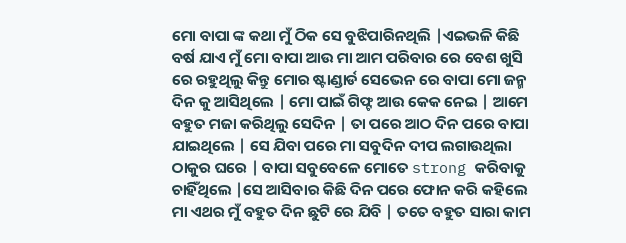ମୋ ବାପା ଙ୍କ କଥା ମୁଁ ଠିକ ସେ ବୁଝିପାରିନଥିଲି |ଏଇଭଳି କିଛି ବର୍ଷ ଯାଏ ମୁଁ ମୋ ବାପା ଆଉ ମା ଆମ ପରିବାର ରେ ବେଶ ଖୁସି ରେ ରହୁଥିଲୁ କିନ୍ତୁ ମୋର ଷ୍ଟାଣ୍ଡାର୍ଡ ସେଭେନ ରେ ବାପା ମୋ ଜନ୍ମ ଦିନ କୁ ଆସିଥିଲେ | ମୋ ପାଇଁ ଗିଫ୍ଟ ଆଉ କେକ ନେଇ | ଆମେ ବହୁତ ମଜା କରିଥିଲୁ ସେଦିନ | ତା ପରେ ଆଠ ଦିନ ପରେ ବାପା ଯାଇଥିଲେ | ସେ ଯିବା ପରେ ମା ସବୁଦିନ ଦୀପ ଲଗାଉଥିଲା ଠାକୁର ଘରେ | ବାପା ସବୁବେଳେ ମୋତେ strong କରିବାକୁ ଚାହିଁଥିଲେ |ସେ ଆସିବାର କିଛି ଦିନ ପରେ ଫୋନ କରି କହିଲେ ମା ଏଥର ମୁଁ ବହୁତ ଦିନ ଛୁଟି ରେ ଯିବି | ତତେ ବହୁତ ସାରା କାମ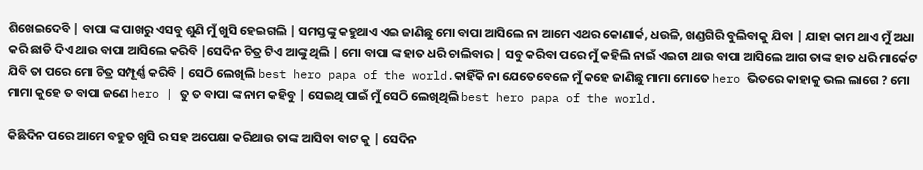ଶିଖେଇଦେବି | ବାପା ଙ୍କ ପାଖରୁ ଏସବୁ ଶୁଣି ମୁଁ ଖୁସି ହେଇଗଲି | ସମସ୍ତଙ୍କୁ କହୁଥାଏ ଏଇ ଜାଣିଛୁ ମୋ ବାପା ଆସିଲେ ନା ଆମେ ଏଥର କୋଣାର୍କ, ଧଉଳି, ଖଣ୍ଡଗିରି ବୁଲିବାକୁ ଯିବା | ଯାହା କାମ ଥାଏ ମୁଁ ଅଧା କରି ଛାଡି ଦିଏ ଥାଉ ବାପା ଆସିଲେ କରିବି |ସେଦିନ ଚିତ୍ର ଟିଏ ଆଙ୍କୁ ଥିଲି | ମୋ ବାପା ଙ୍କ ହାତ ଧରି ଚାଲିବାର | ସବୁ କରିବା ପରେ ମୁଁ କହିଲି ନାଇଁ ଏଇଟା ଥାଉ ବାପା ଆସିଲେ ଆଗ ତାଙ୍କ ହାତ ଧରି ମାର୍କେଟ ଯିବି ତା ପରେ ମୋ ଚିତ୍ର ସମ୍ପୂର୍ଣ୍ଣ କରିବି | ସେଠି ଲେଖିଲି best hero papa of the world.କାହିଁକି ନା ଯେତେବେଳେ ମୁଁ କହେ ଜାଣିଛୁ ମାମା ମୋତେ hero ଭିତରେ କାହାକୁ ଭଲ ଲାଗେ ? ମୋ ମାମା କୁହେ ତ ବାପା ଜଣେ hero | ତୁ ତ ବାପା ଙ୍କ ନାମ କହିବୁ | ସେଇଥି ପାଇଁ ମୁଁ ସେଠି ଲେଖିଥିଲି best hero papa of the world.

କିଛିଦିନ ପରେ ଆମେ ବହୁତ ଖୁସି ର ସହ ଅପେକ୍ଷା କରିଥାଉ ତାଙ୍କ ଆସିବା ବାଟ କୁ | ସେଦିନ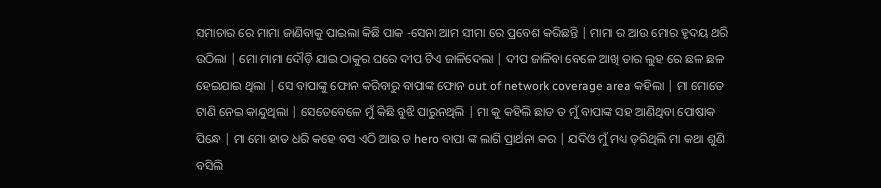ସମାଚାର ରେ ମାମା ଜାଣିବାକୁ ପାଇଲା କିଛି ପାକ -ସେନା ଆମ ସୀମା ରେ ପ୍ରବେଶ କରିଛନ୍ତି | ମାମା ର ଆଉ ମୋର ହୃଦୟ ଥରି ଉଠିଲା | ମୋ ମାମା ଦୌଡ଼ି ଯାଇ ଠାକୁର ଘରେ ଦୀପ ଟିଏ ଜାଳିଦେଲା | ଦୀପ ଜାଳିବା ବେଳେ ଆଖି ତାର ଲୁହ ରେ ଛଳ ଛଳ ହେଇଯାଇ ଥିଲା | ସେ ବାପାଙ୍କୁ ଫୋନ କରିବାରୁ ବାପାଙ୍କ ଫୋନ out of network coverage area କହିଲା | ମା ମୋତେ ଟାଣି ନେଇ କାନ୍ଦୁଥିଲା | ସେତେବେଳେ ମୁଁ କିଛି ବୁଝି ପାରୁନଥିଲି | ମା କୁ କହିଲି ଛାଡ ତ ମୁଁ ବାପାଙ୍କ ସହ ଆଣିଥିବା ପୋଷାକ ପିନ୍ଧେ | ମା ମୋ ହାତ ଧରି କହେ ବସ ଏଠି ଆଉ ତ hero ବାପା ଙ୍କ ଲାଗି ପ୍ରାର୍ଥନା କର | ଯଦିଓ ମୁଁ ମଧ୍ୟ ଡ଼ରିଥିଲି ମା କଥା ଶୁଣି ବସିଲି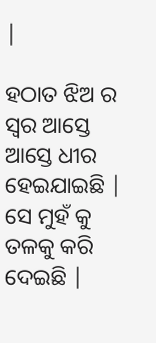|

ହଠାତ ଝିଅ ର ସ୍ବର ଆସ୍ତେ ଆସ୍ତେ ଧୀର ହେଇଯାଇଛି | ସେ ମୁହଁ କୁ ତଳକୁ କରି ଦେଇଛି |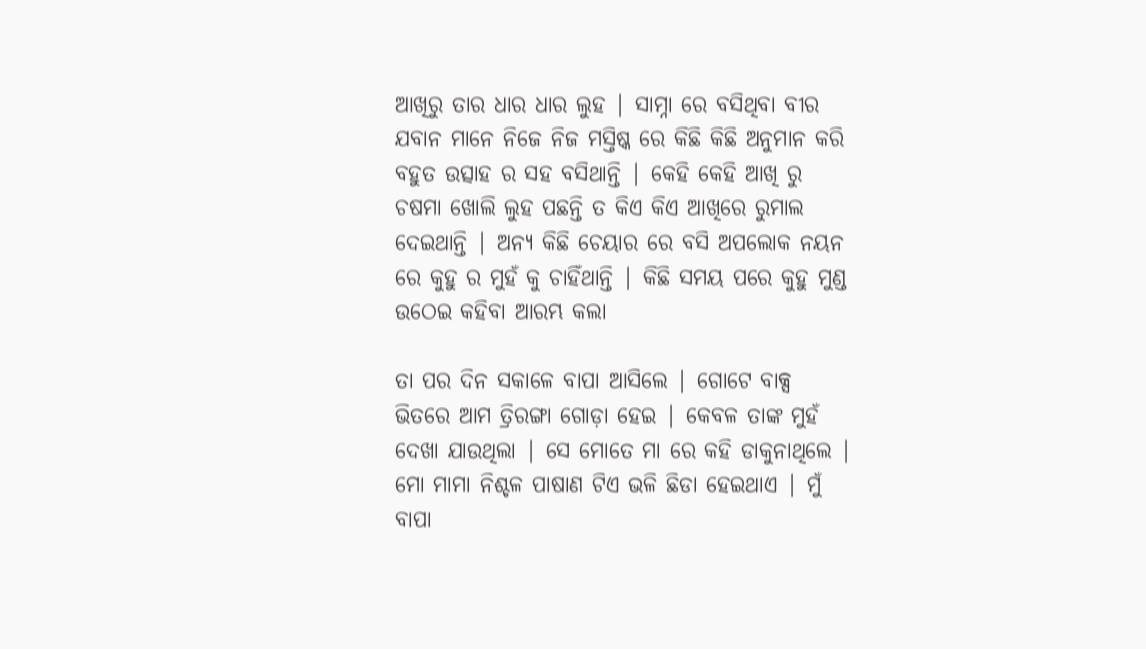ଆଖିରୁ ତାର ଧାର ଧାର ଲୁହ | ସାମ୍ନା ରେ ବସିଥିବା ବୀର ଯବାନ ମାନେ ନିଜେ ନିଜ ମସ୍ତିଷ୍କ ରେ କିଛି କିଛି ଅନୁମାନ କରି ବହୁତ ଉତ୍ସାହ ର ସହ ବସିଥାନ୍ତି | କେହି କେହି ଆଖି ରୁ ଚଷମା ଖୋଲି ଲୁହ ପଛନ୍ତି ତ କିଏ କିଏ ଆଖିରେ ରୁମାଲ ଦେଇଥାନ୍ତି | ଅନ୍ୟ କିଛି ଚେୟାର ରେ ବସି ଅପଲୋକ ନୟନ ରେ କୁହୁ ର ମୁହଁ କୁ ଚାହିଁଥାନ୍ତି | କିଛି ସମୟ ପରେ କୁହୁ ମୁଣ୍ଡ ଉଠେଇ କହିବା ଆରମ୍ଭ କଲା

ତା ପର ଦିନ ସକାଳେ ବାପା ଆସିଲେ | ଗୋଟେ ବାକ୍ସ ଭିତରେ ଆମ ତ୍ରିରଙ୍ଗା ଗୋଡ଼ା ହେଇ | କେବଳ ତାଙ୍କ ମୁହଁ ଦେଖା ଯାଉଥିଲା | ସେ ମୋତେ ମା ରେ କହି ଡାକୁନାଥିଲେ | ମୋ ମାମା ନିଶ୍ଚଳ ପାଷାଣ ଟିଏ ଭଳି ଛିଡା ହେଇଥାଏ | ମୁଁ ବାପା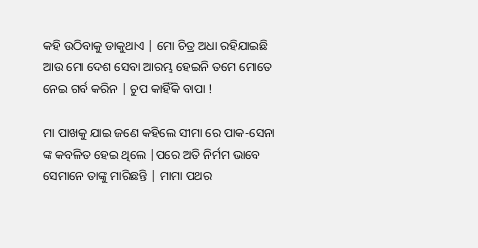କହି ଉଠିବାକୁ ଡାକୁଥାଏ | ମୋ ଚିତ୍ର ଅଧା ରହିଯାଇଛି ଆଉ ମୋ ଦେଶ ସେବା ଆରମ୍ଭ ହେଇନି ତମେ ମୋତେ ନେଇ ଗର୍ବ କରିନ | ଚୁପ କାହିଁକି ବାପା !

ମା ପାଖକୁ ଯାଇ ଜଣେ କହିଲେ ସୀମା ରେ ପାକ-ସେନା ଙ୍କ କବଳିତ ହେଇ ଥିଲେ |ପରେ ଅତି ନିର୍ମମ ଭାବେ ସେମାନେ ତାଙ୍କୁ ମାରିଛନ୍ତି | ମାମା ପଥର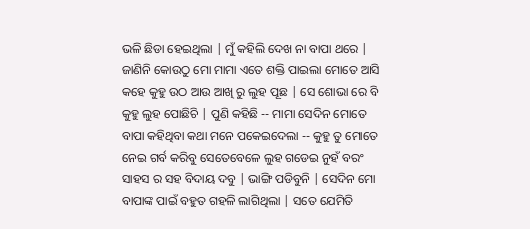ଭଳି ଛିଡା ହେଇଥିଲା | ମୁଁ କହିଲି ଦେଖ ନା ବାପା ଥରେ | ଜାଣିନି କୋଉଠୁ ମୋ ମାମା ଏତେ ଶକ୍ତି ପାଇଲା ମୋତେ ଆସି କହେ କୁହୁ ଉଠ ଆଉ ଆଖି ରୁ ଲୁହ ପୂଛ | ସେ ଶୋଭା ରେ ବି କୁହୁ ଲୁହ ପୋଛିଚି | ପୁଣି କହିଛି -- ମାମା ସେଦିନ ମୋତେ ବାପା କହିଥିବା କଥା ମନେ ପକେଇଦେଲା -- କୁହୁ ତୁ ମୋତେ ନେଇ ଗର୍ବ କରିବୁ ସେତେବେଳେ ଲୁହ ଗଡେଇ ନୁହଁ ବରଂ ସାହସ ର ସହ ବିଦାୟ ଦବୁ | ଭାଙ୍ଗି ପଡିବୁନି | ସେଦିନ ମୋ ବାପାଙ୍କ ପାଇଁ ବହୁତ ଗହଳି ଲାଗିଥିଲା | ସତେ ଯେମିତି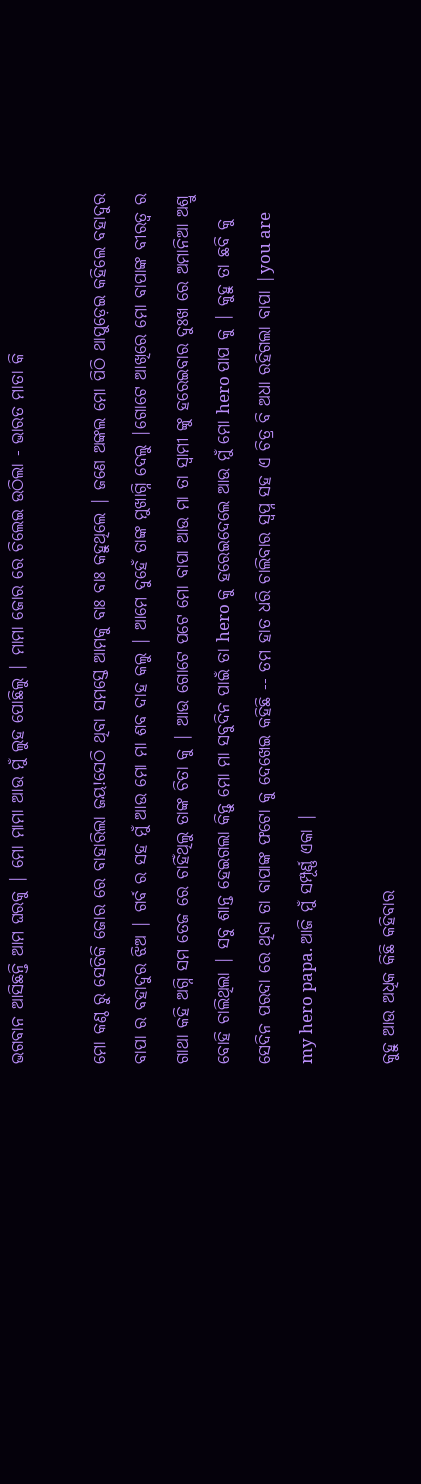ଭଗବାନ ଆସିଛନ୍ତି ଆମ ଘରକୁ | ମୋ ମାମା ଆଉ ମୁଁ ଲୁହ ପୋଛିଲୁ | ମାମା ଜୋର ରେ ଚିଲେଇ ଉଠିଲା - ଭାରତ ମାତା କି

ମୋ କଣ୍ଠ ରୁ ସେତିକି ଜୋର ରେ ବାହାରିଲା ଜୟ!ସେଠି ଥିବା ସମସ୍ତେ ଆମକୁ ବାଃ ବାଃ କହୁଥିଲେ | ଜଣେ ଅଙ୍କଲ ମୋ ପିଠି ଥାପୁଡ଼େଇ କହିଲେ ବହାଦୁର ବାପା ର ବହାଦୁର ଝିଅ | ଗର୍ବ ର ସହ ମୁଁ ଆଉ ମୋ ମା ଶବ ଦାହ କଲୁ | ଆମେ ଦୁହେଁ ତାଙ୍କ ମୁଖାଗ୍ନି ଦେଲୁ |ଗୋଟେ ଆଖିରେ ମୋ ବାପାଙ୍କ ବୀରତ୍ୱ ର ଗାଥା କହି ଅଗ୍ନି ସମ ତେଜ ରେ ଚାହିଁଥିଲୁ ତାଙ୍କ ଚିତା କୁ | ଆଉ ଗୋଟେ ପଟେ ମୋ ବାପା ଆଉ ମା ତା ସ୍ୱାମୀ ଙ୍କୁ ହରେଇବାର ଦୁଃଖ ରେ ଅମାନିଆ ଅଶ୍ରୁ ବୋହି ଚାଲିଥିଲା | ସବୁ ଶାନ୍ତ ହେଇଗଲା କିନ୍ତୁ ମୋ ମା ସବୁଦିନ ପାଇଁ ତା hero କୁ ହରେଇଦେଲେ ଆଉ ମୁଁ ମୋ hero ପାପ କୁ | କୁହୁ ତା ଛବି କୁ ସେଦିନ ପରଦା ରେ ଥିବା ତା ବାପାଙ୍କ ଫଟୋ କୁ ଦେଖେଇ କହିଛି -- ତମ ହାତ ଧରି ଚାଲିବାର ସ୍ବପ୍ନ ସହ ଏ ଚିତ୍ର ବି ଅଧା ରହିଗଲା ବାପା |you are my hero papa. ଆଜି ମୁଁ ସମ୍ପୂର୍ଣ୍ଣ ଏକା |

କୁହୁ ଆଉ ଅଧିକ କିଛି କହିବାର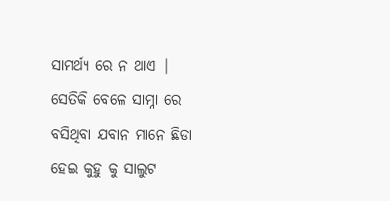ସାମର୍ଥ୍ୟ ରେ ନ ଥାଏ | ସେତିକି ବେଳେ ସାମ୍ନା ରେ ବସିଥିବା ଯବାନ ମାନେ ଛିଡା ହେଇ କୁହୁ କୁ ସାଲୁଟ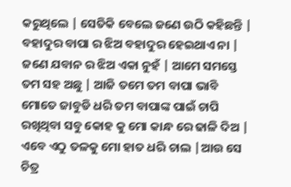କରୁଥିଲେ | ସେତିକି ବେଲେ ଜଣେ ଉଠି କହିଛନ୍ତି | ବହାଦୁର ବାପା ର ଝିଅ ବହାଦୁର ହେଇଥାଏ ନା | ଜଣେ ଯବାନ ର ଝିଅ ଏକା ନୁହଁ | ଆମେ ସମସ୍ତେ ତମ ସହ ଅଛୁ | ଆଜି ତମେ ତମ ବାପା ଭାବି ମୋତେ ଜାବୁଡି ଧରି ତମ ବାପାଙ୍କ ପାଇଁ ଚାପି ରଖିଥିବା ସବୁ କୋହ କୁ ମୋ କାନ୍ଧ ରେ ଢାଳି ଦିଅ | ଏବେ ଏଠୁ ତଳକୁ ମୋ ହାତ ଧରି ଚାଲ |ଆଉ ସେ ଚିତ୍ର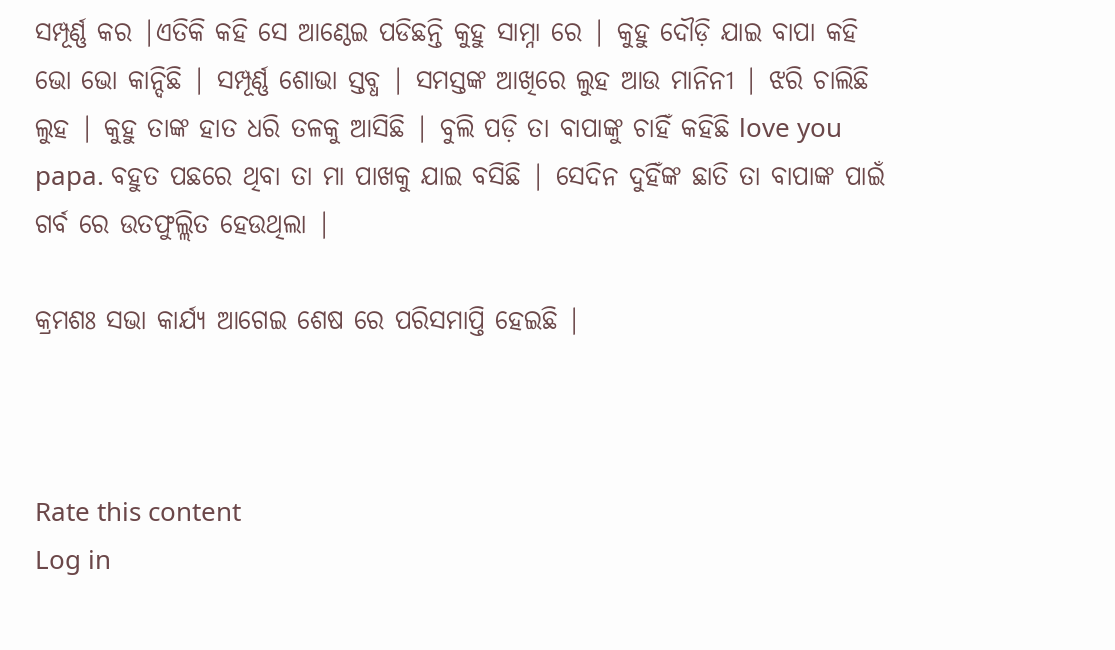ସମ୍ପୂର୍ଣ୍ଣ କର |ଏତିକି କହି ସେ ଆଣ୍ଠେଇ ପଡିଛନ୍ତି କୁହୁ ସାମ୍ନା ରେ | କୁହୁ ଦୌଡ଼ି ଯାଇ ବାପା କହି ଭୋ ଭୋ କାନ୍ଦିଛି | ସମ୍ପୂର୍ଣ୍ଣ ଶୋଭା ସ୍ତବ୍ଧ | ସମସ୍ତଙ୍କ ଆଖିରେ ଲୁହ ଆଉ ମାନିନୀ | ଝରି ଚାଲିଛି ଲୁହ | କୁହୁ ତାଙ୍କ ହାତ ଧରି ତଳକୁ ଆସିଛି | ବୁଲି ପଡ଼ି ତା ବାପାଙ୍କୁ ଚାହିଁ କହିଛି love you papa. ବହୁତ ପଛରେ ଥିବା ତା ମା ପାଖକୁ ଯାଇ ବସିଛି | ସେଦିନ ଦୁହିଁଙ୍କ ଛାତି ତା ବାପାଙ୍କ ପାଇଁ ଗର୍ବ ରେ ଉତଫୁଲ୍ଲିତ ହେଉଥିଲା |

କ୍ରମଶଃ ସଭା କାର୍ଯ୍ୟ ଆଗେଇ ଶେଷ ରେ ପରିସମାପ୍ତି ହେଇଛି |



Rate this content
Log in